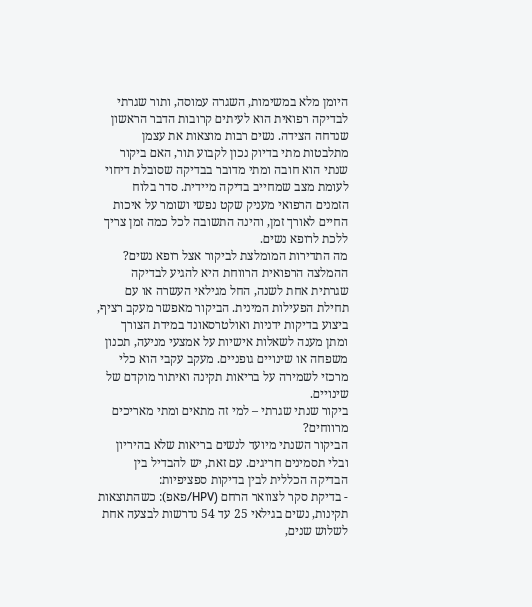היומן מלא במשימות, השגרה עמוסה, ותור שגרתי לבדיקה רפואית הוא לעיתים קרובות הדבר הראשון שנדחה הצידה. נשים רבות מוצאות את עצמן מתלבטות מתי בדיוק נכון לקבוע תור, האם ביקור שנתי הוא חובה ומתי מדובר בבדיקה שסובלת דיחוי לעומת מצב שמחייב בדיקה מיידית. סדר בלוח הזמנים הרפואי מעניק שקט נפשי ושומר על איכות החיים לאורך זמן, והינה התשובה לכל כמה זמן צריך ללכת לרופא נשים.
מה התדירות המומלצת לביקור אצל רופא נשים?
ההמלצה הרפואית הרווחת היא להגיע לבדיקה שגרתית אחת לשנה, החל מגילאי העשרה או עם תחילת הפעילות המינית. הביקור מאפשר מעקב רציף, ביצוע בדיקות ידניות ואולטרסאונד במידת הצורך ומתן מענה לשאלות אישיות על אמצעי מניעה, תכנון משפחה או שינויים גופניים. מעקב עקבי הוא כלי מרכזי לשמירה על בריאות תקינה ואיתור מוקדם של שינויים.
ביקור שנתי שגרתי – למי זה מתאים ומתי מאריכים מרווחים?
הביקור השנתי מיועד לנשים בריאות שלא בהיריון ובלי תסמינים חריגים. עם זאת, יש להבדיל בין הבדיקה הכללית לבין בדיקות ספציפיות:
- בדיקת סקר לצוואר הרחם (HPV/פאפ): כשהתוצאות תקינות, נשים בגילאי 25 עד 54 נדרשות לבצעה אחת לשלוש שנים,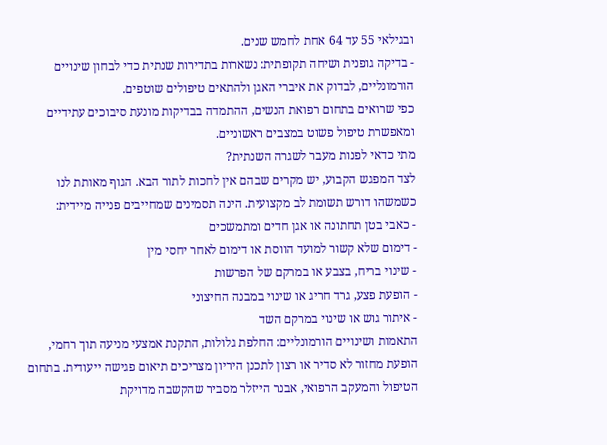ובגילאי 55 עד 64 אחת לחמש שנים.
- בדיקה גופנית ושיחה תקופתית: נשארות בתדירות שנתית כדי לבחון שינויים הורמונליים, לבדוק את איברי האגן ולהתאים טיפולים שוטפים.
כפי שרואים בתחום רפואת הנשים, ההתמדה בבדיקות מונעת סיבוכים עתידיים ומאפשרת טיפול פשוט במצבים ראשוניים.
מתי כדאי לפנות מעבר לשגרה השנתית?
לצד המפגש הקבוע, יש מקרים שבהם אין לחכות לתור הבא. הגוף מאותת לנו כשמשהו דורש תשומת לב מקצועית. הינה תסמינים שמחייבים פנייה מיידית:
- כאבי בטן תחתונה או אגן חדים ומתמשכים
- דימום שלא קשור למועד הווסת או דימום לאחר יחסי מין
- שינוי בריח, בצבע או במרקם של הפרשות
- הופעת פצע, גרד חריג או שינוי במבנה החיצוני
- איתור גוש או שינוי במרקם השד
התאמות ושינויים הורמונליים: החלפת גלולות, התקנת אמצעי מניעה תוך רחמי, הופעת מחזור לא סדיר או רצון לתכנן היריון מצריכים תיאום פגישה ייעודית. בתחום הטיפול והמעקב הרפואי, אבנר הייזלר מסביר שהקשבה מדויקת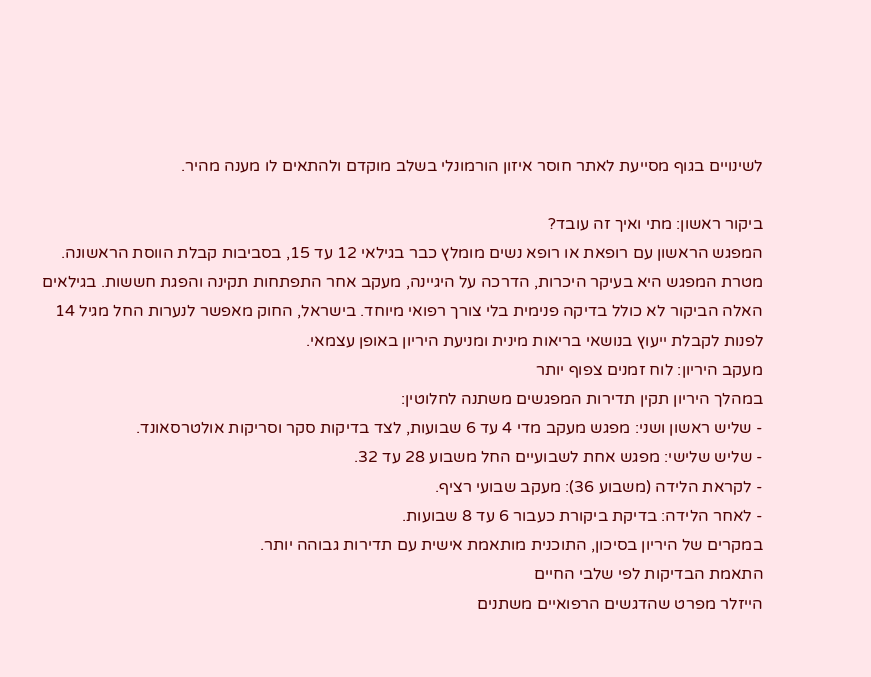לשינויים בגוף מסייעת לאתר חוסר איזון הורמונלי בשלב מוקדם ולהתאים לו מענה מהיר.

ביקור ראשון: מתי ואיך זה עובד?
המפגש הראשון עם רופאת או רופא נשים מומלץ כבר בגילאי 12 עד 15, בסביבות קבלת הווסת הראשונה. מטרת המפגש היא בעיקר היכרות, הדרכה על היגיינה, מעקב אחר התפתחות תקינה והפגת חששות. בגילאים האלה הביקור לא כולל בדיקה פנימית בלי צורך רפואי מיוחד. בישראל, החוק מאפשר לנערות החל מגיל 14 לפנות לקבלת ייעוץ בנושאי בריאות מינית ומניעת היריון באופן עצמאי.
מעקב היריון: לוח זמנים צפוף יותר
במהלך היריון תקין תדירות המפגשים משתנה לחלוטין:
- שליש ראשון ושני: מפגש מעקב מדי 4 עד 6 שבועות, לצד בדיקות סקר וסריקות אולטרסאונד.
- שליש שלישי: מפגש אחת לשבועיים החל משבוע 28 עד 32.
- לקראת הלידה (משבוע 36): מעקב שבועי רציף.
- לאחר הלידה: בדיקת ביקורת כעבור 6 עד 8 שבועות.
במקרים של היריון בסיכון, התוכנית מותאמת אישית עם תדירות גבוהה יותר.
התאמת הבדיקות לפי שלבי החיים
הייזלר מפרט שהדגשים הרפואיים משתנים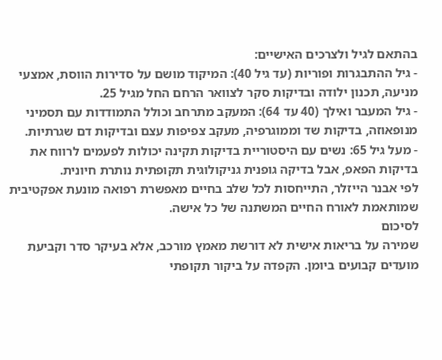בהתאם לגיל ולצרכים האישיים:
- גיל ההתבגרות ופוריות (עד גיל 40): המיקוד מושם על סדירות הווסת, אמצעי מניעה, תכנון ילודה ובדיקות סקר לצוואר הרחם החל מגיל 25.
- גיל המעבר ואילך (40 עד 64): המעקב מתרחב וכולל התמודדות עם תסמיני מנופאוזה, בדיקות שד וממוגרפיה, מעקב צפיפות עצם ובדיקות דם שגרתיות.
- מעל גיל 65: נשים עם היסטוריית בדיקות תקינה יכולות לפעמים לרווח את בדיקות הפאפ, אבל בדיקה גופנית גניקולוגית תקופתית נותרת חיונית.
לפי אבנר הייזלר, התייחסות לכל שלב בחיים מאפשרת רפואה מונעת אפקטיבית שמותאמת לאורח החיים המשתנה של כל אישה.
לסיכום
שמירה על בריאות אישית לא דורשת מאמץ מורכב, אלא בעיקר סדר וקביעת מועדים קבועים ביומן. הקפדה על ביקור תקופתי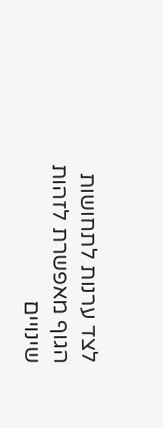לצד ערנות לתחושות הגוף מאפשרת לזהות שינויים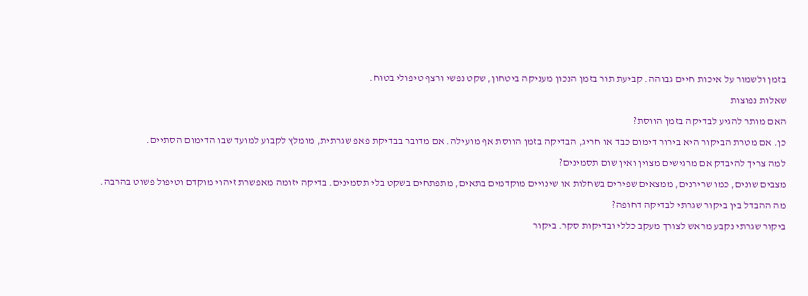בזמן ולשמור על איכות חיים גבוהה. קביעת תור בזמן הנכון מעניקה ביטחון, שקט נפשי ורצף טיפולי בטוח.
שאלות נפוצות
האם מותר להגיע לבדיקה בזמן הווסת?
כן. אם מטרת הביקור היא בירור דימום כבד או חריג, הבדיקה בזמן הווסת אף מועילה. אם מדובר בבדיקת פאפ שגרתית, מומלץ לקבוע למועד שבו הדימום הסתיים.
למה צריך להיבדק אם מרגישים מצוין ואין שום תסמינים?
מצבים שונים, כמו שרירנים, ממצאים שפירים בשחלות או שינויים מוקדמים בתאים, מתפתחים בשקט בלי תסמינים. בדיקה יזומה מאפשרת זיהוי מוקדם וטיפול פשוט בהרבה.
מה ההבדל בין ביקור שגרתי לבדיקה דחופה?
ביקור שגרתי נקבע מראש לצורך מעקב כללי ובדיקות סקר. ביקור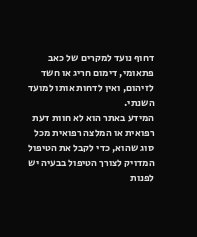דחוף נועד למקרים של כאב פתאומי, דימום חריג או חשד לזיהום, ואין לדחות אותו למועד השנתי.
המידע באתר הוא לא חוות דעת רפואית או המלצה רפואית מכל סוג שהוא, כדי לקבל את הטיפול המדויק לצורך הטיפול בבעיה יש לפנות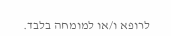לרופא ו/או למומחה בלבד.